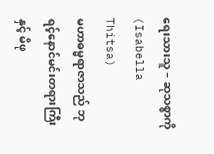ရေးသားသူ – ဆုသစ္စာကို (Isabella Thitsa)
မဟာဓမ္မရာဇာသည် ဘုရင့်နောင်မင်းတရားကြီး နှင့် မိဖု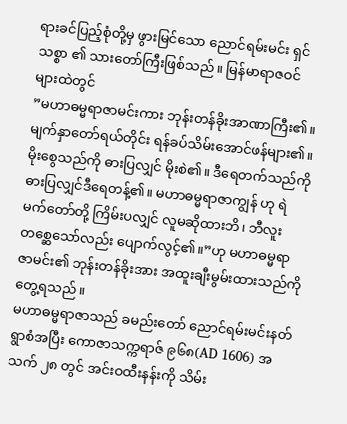ရားခင်ပြည့်စုံတို့မှ ဖွားမြင်သော ညောင်ရမ်းမင်း ရှင်သစ္စာ ၏ သားတော်ကြီးဖြစ်သည်။ မြန်မာရာဇဝင်များထဲတွင်
”မဟာဓမ္မရာဇာမင်းကား ဘုန်းတန်ခိုးအာဏာကြီး၏။ မျက်နှာတော်ရယ်တိုင်း ရန်ခပ်သိမ်းအောင်ဖန်များ၏။ မိုးစွေသည်ကို ဓားပြလျှင် မိုးစဲ၏။ ဒီရေတက်သည်ကို ဓားပြလျှင်ဒီရေတန့်၏။ မဟာဓမ္မရာဇာကျွန် ဟု ရဲမက်တော်တို့ ကြိမ်းပလျှင် လူမဆိုထားဘိ၊ ဘီလူးတစ္ဆေသော်လည်း ပျောက်လွင့်၏။”ဟု မဟာဓမ္မရာဇာမင်း၏ ဘုန်းတန်ခိုးအား အထူးချီးမွမ်းထားသည်ကို တွေ့ရသည်။
မဟာဓမ္မရာဇာသည် ခမည်းတော် ညောင်ရမ်းမင်းနတ်ရွာစံအပြီး ကောဇာသက္ကရာဇ် ၉၆၈(AD 1606) အသက် ၂၈ တွင် အင်းဝထီးနန်းကို သိမ်း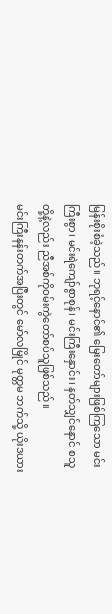မြန်းစိုးစံခဲ့သည်။ ဘုရင့်နောင်၏ မြေးတော်များဖြစ်ကြသော မင်းကြီးစွာ၊ မင်းရဲကျော်စွာစုန်၊ မင်းကြီးနှောင်း၊ နတ်သျှင်နောင် စသူတို့နဲ့လည်း ညီအစ်ကိုဝမ်းကွဲတော်စပ်သူဖြစ်သည်။
မင်းကြီးနန်းတက်အပြီးတွင် မော်လမြိုင် မုတ္တမ ဘက်သို့ ယိုးဒယား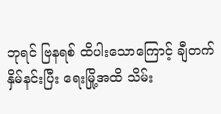ဘုရင် ဗြနရစ် ထိပါးသောကြောင့် ချီတက်နှိမ်နင်းပြီး ရေးမြို့အထိ သိမ်း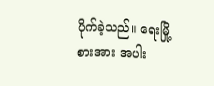ပိုက်ခဲ့သည်။ ရေးမြို့စားအား အပါး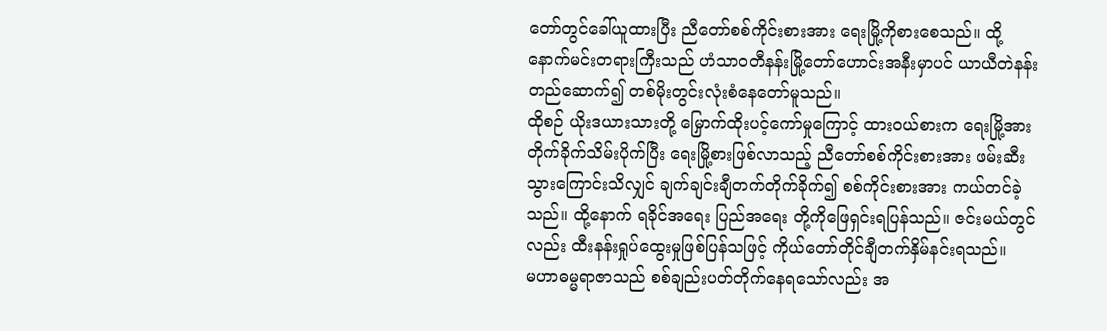တော်တွင်ခေါ်ယူထားပြီး ညီတော်စစ်ကိုင်းစားအား ရေးမြို့ကိုစားစေသည်။ ထို့နောက်မင်းတရားကြီးသည် ဟံသာဝတီနန်းမြို့တော်ဟောင်းအနီးမှာပင် ယာယီတဲနန်းတည်ဆောက်၍ တစ်မိုးတွင်းလုံးစံနေတော်မူသည်။
ထိုစဉ် ယိုးဒယားသားတို့ မြှောက်ထိုးပင့်ကော်မှုကြောင့် ထားဝယ်စားက ရေးမြို့အားတိုက်ခိုက်သိမ်းပိုက်ပြီး ရေးမြို့စားဖြစ်လာသည့် ညီတော်စစ်ကိုင်းစားအား ဖမ်းဆီးသွားကြောင်းသိလျှင် ချက်ချင်းချီတက်တိုက်ခိုက်၍ စစ်ကိုင်းစားအား ကယ်တင်ခဲ့သည်။ ထို့နောက် ရခိုင်အရေး ပြည်အရေး တို့ကိုဖြေရှင်းရပြန်သည်။ ဇင်းမယ်တွင်လည်း ထီးနန်းရှုပ်ထွေးမှုဖြစ်ပြန်သဖြင့် ကိုယ်တော်တိုင်ချီတက်နှိမ်နင်းရသည်။
မဟာဓမ္မရာဇာသည် စစ်ချည်းပတ်တိုက်နေရသော်လည်း အ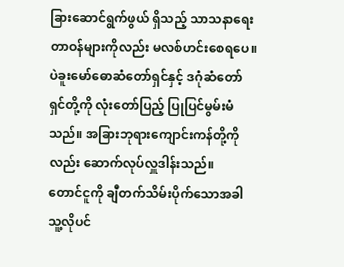ခြားဆောင်ရွက်ဖွယ် ရှိသည့် သာသနာရေးတာဝန်များကိုလည်း မလစ်ဟင်းစေရပေ။ ပဲခူးမော်ဓောဆံတော်ရှင်နှင့် ဒဂုံဆံတော်ရှင်တို့ကို လုံးတော်ပြည့် ပြုပြင်မွမ်းမံသည်။ အခြားဘုရားကျောင်းကန်တို့ကိုလည်း ဆောက်လုပ်လှူဒါန်းသည်။
တောင်ငူကို ချီတက်သိမ်းပိုက်သောအခါ သူ့လိုပင်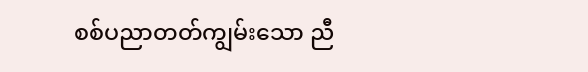စစ်ပညာတတ်ကျွမ်းသော ညီ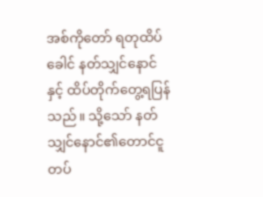အစ်ကိုတော် ရတုထိပ်ခေါင် နတ်သျှင်နောင်နှင့် ထိပ်တိုက်တွေ့ရပြန်သည်။ သို့သော် နတ်သျှင်နောင်၏တောင်ငူတပ်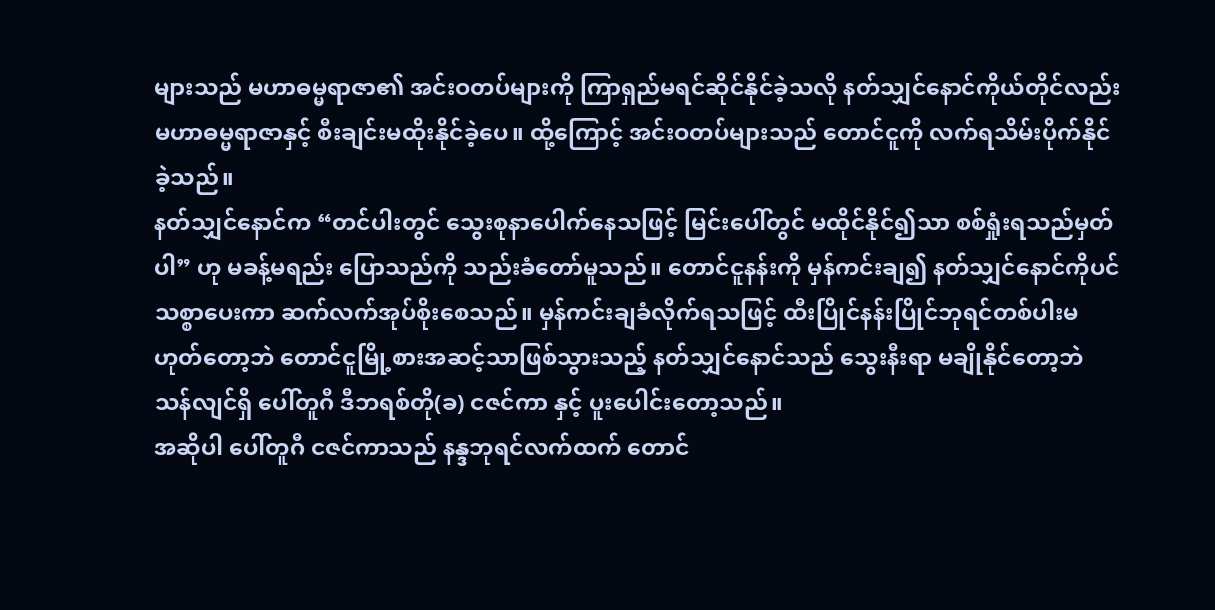များသည် မဟာဓမ္မရာဇာ၏ အင်းဝတပ်များကို ကြာရှည်မရင်ဆိုင်နိုင်ခဲ့သလို နတ်သျှင်နောင်ကိုယ်တိုင်လည်း မဟာဓမ္မရာဇာနှင့် စီးချင်းမထိုးနိုင်ခဲ့ပေ။ ထို့ကြောင့် အင်းဝတပ်များသည် တောင်ငူကို လက်ရသိမ်းပိုက်နိုင်ခဲ့သည်။
နတ်သျှင်နောင်က “တင်ပါးတွင် သွေးစုနာပေါက်နေသဖြင့် မြင်းပေါ်တွင် မထိုင်နိုင်၍သာ စစ်ရှုံးရသည်မှတ်ပါ” ဟု မခန့်မရည်း ပြောသည်ကို သည်းခံတော်မူသည်။ တောင်ငူနန်းကို မှန်ကင်းချ၍ နတ်သျှင်နောင်ကိုပင် သစ္စာပေးကာ ဆက်လက်အုပ်စိုးစေသည်။ မှန်ကင်းချခံလိုက်ရသဖြင့် ထီးပြိုင်နန်းပြိုင်ဘုရင်တစ်ပါးမဟုတ်တော့ဘဲ တောင်ငူမြို့စားအဆင့်သာဖြစ်သွားသည့် နတ်သျှင်နောင်သည် သွေးနီးရာ မချိုနိုင်တော့ဘဲ သန်လျင်ရှိ ပေါ်တူဂီ ဒီဘရစ်တို(ခ) ငဇင်ကာ နှင့် ပူးပေါင်းတော့သည်။
အဆိုပါ ပေါ်တူဂီ ငဇင်ကာသည် နန္ဒဘုရင်လက်ထက် တောင်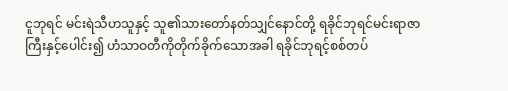ငူဘုရင် မင်းရဲသီဟသူနှင့် သူ၏သားတော်နတ်သျှင်နောင်တို့ ရခိုင်ဘုရင်မင်းရာဇာကြီးနှင့်ပေါင်း၍ ဟံသာဝတီကိုတိုက်ခိုက်သောအခါ ရခိုင်ဘုရင့်စစ်တပ်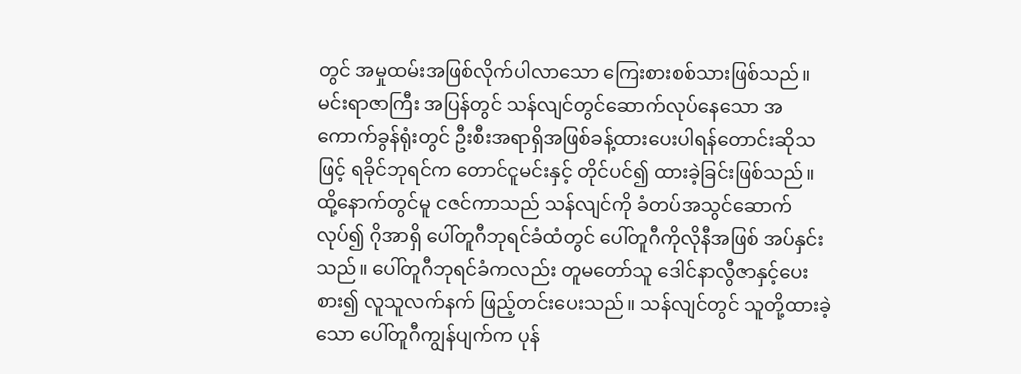တွင် အမှုထမ်းအဖြစ်လိုက်ပါလာသော ကြေးစားစစ်သားဖြစ်သည်။ မင်းရာဇာကြီး အပြန်တွင် သန်လျင်တွင်ဆောက်လုပ်နေသော အကောက်ခွန်ရုံးတွင် ဦးစီးအရာရှိအဖြစ်ခန့်ထားပေးပါရန်တောင်းဆိုသဖြင့် ရခိုင်ဘုရင်က တောင်ငူမင်းနှင့် တိုင်ပင်၍ ထားခဲ့ခြင်းဖြစ်သည်။
ထို့နောက်တွင်မူ ငဇင်ကာသည် သန်လျင်ကို ခံတပ်အသွင်ဆောက်လုပ်၍ ဂိုအာရှိ ပေါ်တူဂီဘုရင်ခံထံတွင် ပေါ်တူဂီကိုလိုနီအဖြစ် အပ်နှင်းသည်။ ပေါ်တူဂီဘုရင်ခံကလည်း တူမတော်သူ ဒေါင်နာလွီဇာနှင့်ပေးစား၍ လူသူလက်နက် ဖြည့်တင်းပေးသည်။ သန်လျင်တွင် သူတို့ထားခဲ့သော ပေါ်တူဂီကျွန်ပျက်က ပုန်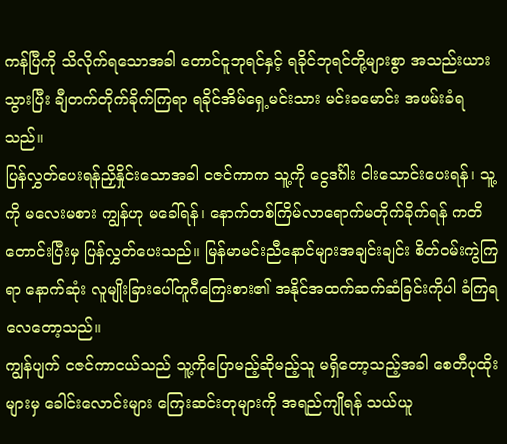ကန်ပြီကို သိလိုက်ရသောအခါ တောင်ငူဘုရင်နှင့် ရခိုင်ဘုရင်တို့များစွာ အသည်းယားသွားပြီး ချီတက်တိုက်ခိုက်ကြရာ ရခိုင်အိမ်ရှေ့မင်းသား မင်းခမောင်း အဖမ်းခံရသည်။
ပြန်လွှတ်ပေးရန်ညှိနှိုင်းသောအခါ ငဇင်ကာက သူ့ကို ငွေဒင်္ဂါး ငါးသောင်းပေးရန်၊ သူ့ကို မလေးမစား ကျွန်ဟု မခေါ်ရန်၊ နောက်တစ်ကြိမ်လာရောက်မတိုက်ခိုက်ရန် ကတိတောင်းပြီးမှ ပြန်လွှတ်ပေးသည်။ မြန်မာမင်းညီနောင်များအချင်းချင်း စိတ်ဝမ်းကွဲကြရာ နောက်ဆုံး လူမျိုးခြားပေါ်တူဂီကြေးစား၏ အနိုင်အထက်ဆက်ဆံခြင်းကိုပါ ခံကြရလေတော့သည်။
ကျွန်ပျက် ငဇင်ကာငယ်သည် သူ့ကိုပြောမည့်ဆိုမည့်သူ မရှိတော့သည့်အခါ စေတီပုထိုးများမှ ခေါင်းလောင်းများ ကြေးဆင်းတုများကို အရည်ကျိုရန် သယ်ယူ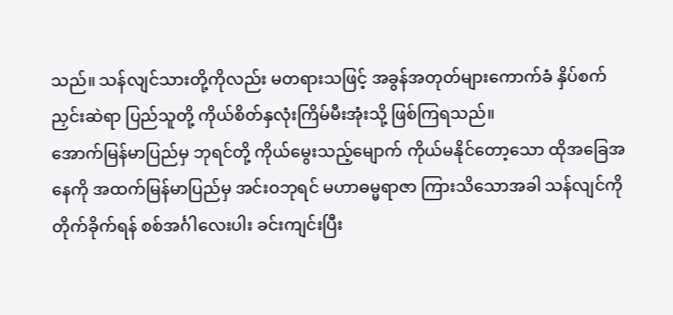သည်။ သန်လျင်သားတို့ကိုလည်း မတရားသဖြင့် အခွန်အတုတ်များကောက်ခံ နှိပ်စက်ညှင်းဆဲရာ ပြည်သူတို့ ကိုယ်စိတ်နှလုံးကြိမ်မီးအုံးသို့ ဖြစ်ကြရသည်။
အောက်မြန်မာပြည်မှ ဘုရင်တို့ ကိုယ်မွေးသည့်မျောက် ကိုယ်မနိုင်တော့သော ထိုအခြေအနေကို အထက်မြန်မာပြည်မှ အင်းဝဘုရင် မဟာဓမ္မရာဇာ ကြားသိသောအခါ သန်လျင်ကို တိုက်ခိုက်ရန် စစ်အင်္ဂါလေးပါး ခင်းကျင်းပြီး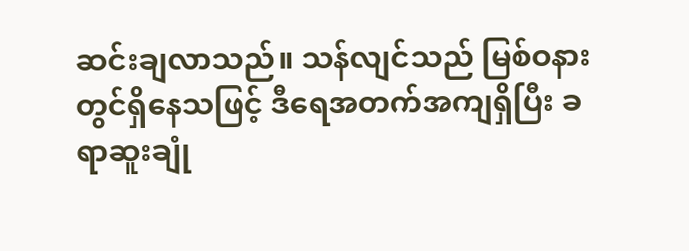ဆင်းချလာသည်။ သန်လျင်သည် မြစ်ဝနားတွင်ရှိနေသဖြင့် ဒီရေအတက်အကျရှိပြီး ခရာဆူးချုံ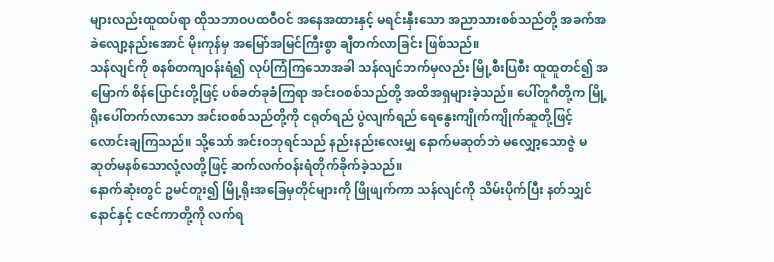များလည်းထူထပ်ရာ ထိုသဘာဝပထဝီဝင် အနေအထားနှင့် မရင်းနှီးသော အညာသားစစ်သည်တို့ အခက်အခဲလျော့နည်းအောင် မိုးကုန်မှ အမြော်အမြင်ကြီးစွာ ချီတက်လာခြင်း ဖြစ်သည်။
သန်လျင်ကို စနစ်တကျဝန်းရံ၍ လုပ်ကြံကြသောအခါ သန်လျင်ဘက်မှလည်း မြို့စီးပြစီး ထူထူတင်၍ အမြောက် စိန်ပြောင်းတို့ဖြင့် ပစ်ခတ်ခုခံကြရာ အင်းဝစစ်သည်တို့ အထိအရှများခဲ့သည်။ ပေါ်တူဂီတို့က မြို့ရိုးပေါ်တက်လာသော အင်းဝစစ်သည်တို့ကို ငရုတ်ရည် ပွဲလျက်ရည် ရေနွေးကျိုက်ကျိုက်ဆူတို့ဖြင့် လောင်းချကြသည်။ သို့သော် အင်းဝဘုရင်သည် နည်းနည်းလေးမျှ နောက်မဆုတ်ဘဲ မလျှော့သောဇွဲ မဆုတ်မနစ်သောလုံ့လတို့ဖြင့် ဆက်လက်ဝန်းရံတိုက်ခိုက်ခဲ့သည်။
နောက်ဆုံးတွင် ဥမင်တူး၍ မြို့ရိုးအခြေမှတိုင်များကို ဖြိုဖျက်ကာ သန်လျင်ကို သိမ်းပိုက်ပြီး နတ်သျှင်နောင်နှင့် ငဇင်ကာတို့ကို လက်ရ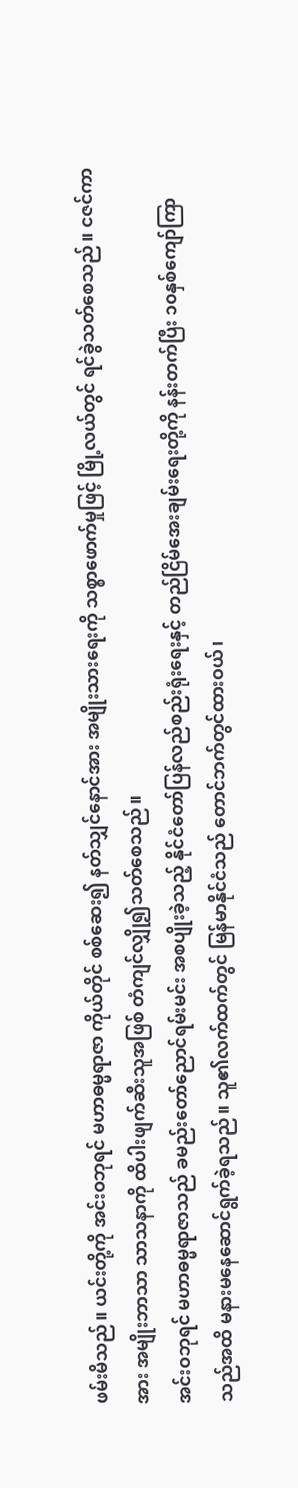ဖမ်းမိသည်။ ယင်းတို့ကို အင်းဝဘုရင် မဟာဓမ္မရာဇာ ကိုယ်တိုင် စစ်ဆေး၍ နတ်သျှင်နောင်အား အမျိုးသားရေးကို သစ္စာဖောက်မှုဖြင့် မြို့လယ်တွင် ရင်ခွဲသတ်စေသည်။ ငဇင်ကာအား အမျိုးဘာသာ သာသနာကို ထိပါးဖျက်ဆီးသူအဖြစ် တံကျင်လျှို၍သတ်စေသည်။
အင်းဝဘုရင် မဟာဓမ္မရာဇာသည် ခမည်းတော်ညောင်ရမ်းမင်း အစပျိုးခဲ့သည့် နိုင်ငံတော်ပြန်လည်စည်းရုံးရေးနှင့် တည်ငြိမ်အေးချမ်းရေးတို့ကို နန်းတက်ပြီး ၁၀နှစ်ကျော်ကြာသည်အထိ မနားမနေဆောင်ရွက်ခဲ့ရသည်။ သူ၏လက်ထက်တွင် မြန်မာနိုင်ငံသည် တောင်ဘက်တွင်ထားဝယ်၊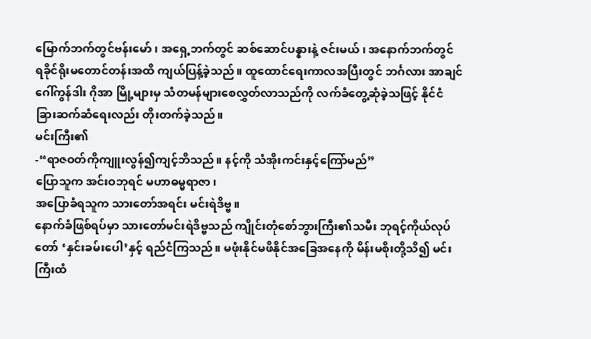မြောက်ဘက်တွင်ဗန်းမော်၊ အရှေ့ဘက်တွင် ဆစ်ဆောင်ပန္နားနဲ့ ဇင်းမယ်၊ အနောက်ဘက်တွင် ရခိုင်ရိုးမတောင်တန်းအထိ ကျယ်ပြန့်ခဲ့သည်။ ထူထောင်ရေးကာလအပြီးတွင် ဘင်္ဂလား အာချင် ဂေါ်ကွန်ဒါး ဂိုအာ မြို့များမှ သံတမန်များစေလွှတ်လာသည်ကို လက်ခံတွေ့ဆုံခဲ့သဖြင့် နိုင်ငံခြားဆက်ဆံရေးလည်း တိုးတက်ခဲ့သည်။
မင်းကြီး၏
-“ရာဇဝတ်ကိုကျူးလွန်၍ကျင့်ဘိသည်။ နင့်ကို သံအိုးကင်းနှင့်ကြော်မည်”
ပြောသူက အင်းဝဘုရင် မဟာဓမ္မရာဇာ၊
အပြောခံရသူက သားတော်အရင်း မင်းရဲဒိဗ္ဗ။
နောက်ခံဖြစ်ရပ်မှာ သားတော်မင်းရဲဒိဗ္ဗသည် ကျိုင်းတုံစော်ဘွားကြီး၏သမီး ဘုရင့်ကိုယ်လုပ်တော် ‘နှင်းခမ်းပေါ’နှင့် ရည်ငံကြသည်။ မဖုံးနိုင်မဖိနိုင်အခြေအနေကို မိန်းမစိုးတို့သိ၍ မင်းကြီးထံ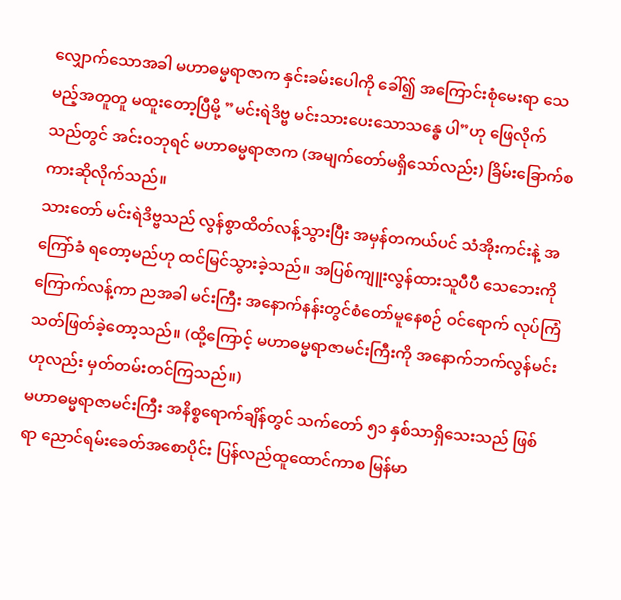လျှောက်သောအခါ မဟာဓမ္မရာဇာက နှင်းခမ်းပေါကို ခေါ်၍ အကြောင်းစုံမေးရာ သေမည့်အတူတူ မထူးတော့ပြီမို့ ”မင်းရဲဒိဗ္ဗ မင်းသားပေးသောသန္ဓေ ပါ”ဟု ဖြေလိုက်သည်တွင် အင်းဝဘုရင် မဟာဓမ္မရာဇာက (အမျက်တော်မရှိသော်လည်း) ခြိမ်းခြောက်စကားဆိုလိုက်သည်။
သားတော် မင်းရဲဒိဗ္ဗသည် လွန်စွာထိတ်လန့်သွားပြီး အမှန်တကယ်ပင် သံအိုးကင်းနဲ့ အကြော်ခံ ရတော့မည်ဟု ထင်မြင်သွားခဲ့သည်။ အပြစ်ကျူးလွန်ထားသူပီပီ သေဘေးကို ကြောက်လန့်ကာ ညအခါ မင်းကြီး အနောက်နန်းတွင်စံတော်မူနေစဉ် ဝင်ရောက် လုပ်ကြံသတ်ဖြတ်ခဲ့တော့သည်။ (ထို့ကြောင့် မဟာဓမ္မရာဇာမင်းကြီးကို အနောက်ဘက်လွန်မင်းဟုလည်း မှတ်တမ်းတင်ကြသည်။)
မဟာဓမ္မရာဇာမင်းကြီး အနိစ္စရောက်ချိန်တွင် သက်တော် ၅၁ နှစ်သာရှိသေးသည် ဖြစ်ရာ ညောင်ရမ်းခေတ်အစောပိုင်း ပြန်လည်ထူထောင်ကာစ မြန်မာ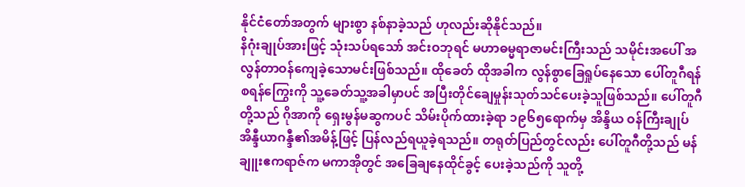နိုင်ငံတော်အတွက် များစွာ နစ်နာခဲ့သည် ဟုလည်းဆိုနိုင်သည်။
နိဂုံးချုပ်အားဖြင့် သုံးသပ်ရသော် အင်းဝဘုရင် မဟာဓမ္မရာဇာမင်းကြီးသည် သမိုင်းအပေါ် အလွန်တာဝန်ကျေခဲ့သောမင်းဖြစ်သည်။ ထိုခေတ် ထိုအခါက လွန်စွာခြေရှုပ်နေသော ပေါ်တူဂီရန်စရန်ကြွေးကို သူ့ခေတ်သူ့အခါမှာပင် အပြီးတိုင်ချေမှုန်းသုတ်သင်ပေးခဲ့သူဖြစ်သည်။ ပေါ်တူဂီတို့သည် ဂိုအာကို ရှေးမွန်မဆွကပင် သိမ်းပိုက်ထားခဲ့ရာ ၁၉၆၅ရောက်မှ အိန္ဒိယ ဝန်ကြီးချုပ် အိန္ဒီယာဂန္ဒီ၏အမိန့်ဖြင့် ပြန်လည်ရယူခဲ့ရသည်။ တရုတ်ပြည်တွင်လည်း ပေါ်တူဂီတို့သည် မန်ချူးဧကရာဇ်က မကာအိုတွင် အခြေချနေထိုင်ခွင့် ပေးခဲ့သည်ကို သူတို့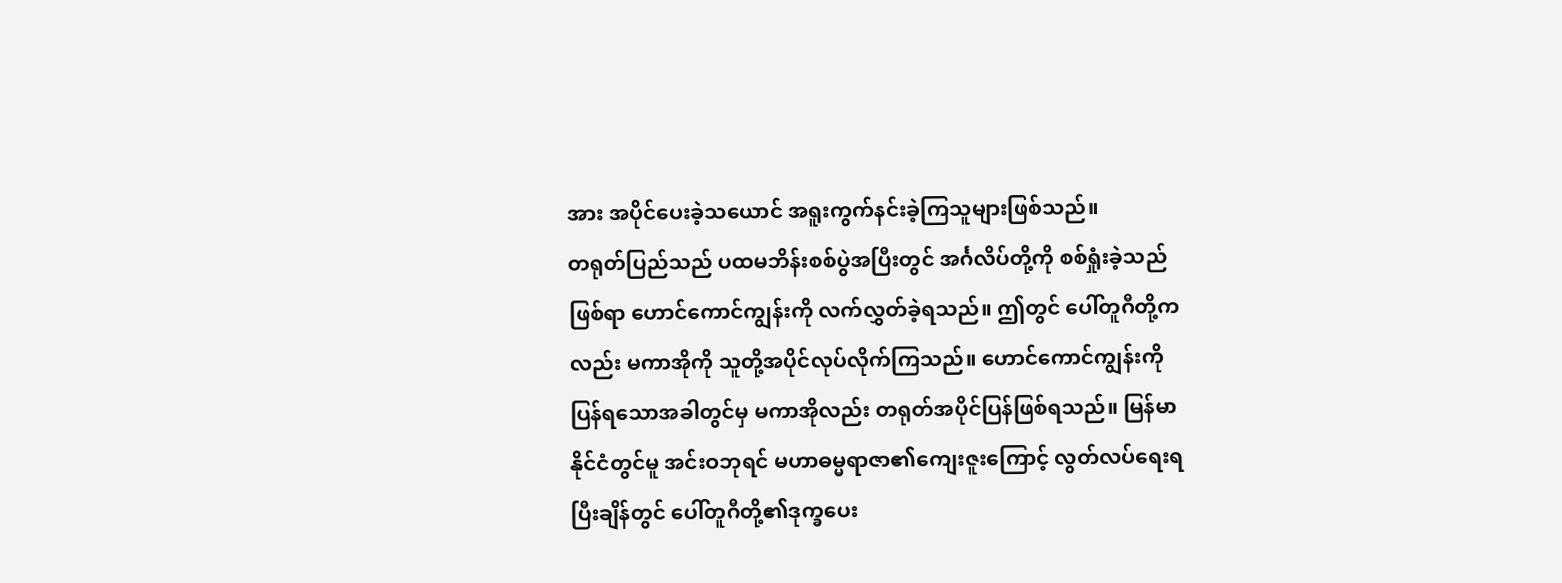အား အပိုင်ပေးခဲ့သယောင် အရူးကွက်နင်းခဲ့ကြသူများဖြစ်သည်။
တရုတ်ပြည်သည် ပထမဘိန်းစစ်ပွဲအပြီးတွင် အင်္ဂလိပ်တို့ကို စစ်ရှုံးခဲ့သည်ဖြစ်ရာ ဟောင်ကောင်ကျွန်းကို လက်လွှတ်ခဲ့ရသည်။ ဤတွင် ပေါ်တူဂီတို့ကလည်း မကာအိုကို သူတို့အပိုင်လုပ်လိုက်ကြသည်။ ဟောင်ကောင်ကျွန်းကို ပြန်ရသောအခါတွင်မှ မကာအိုလည်း တရုတ်အပိုင်ပြန်ဖြစ်ရသည်။ မြန်မာနိုင်ငံတွင်မူ အင်းဝဘုရင် မဟာဓမ္မရာဇာ၏ကျေးဇူးကြောင့် လွတ်လပ်ရေးရပြီးချိန်တွင် ပေါ်တူဂီတို့၏ဒုက္ခပေး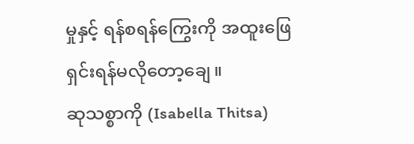မှုနှင့် ရန်စရန်ကြွေးကို အထူးဖြေရှင်းရန်မလိုတော့ချေ။
ဆုသစ္စာကို (Isabella Thitsa)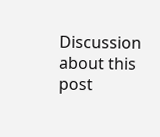Discussion about this post